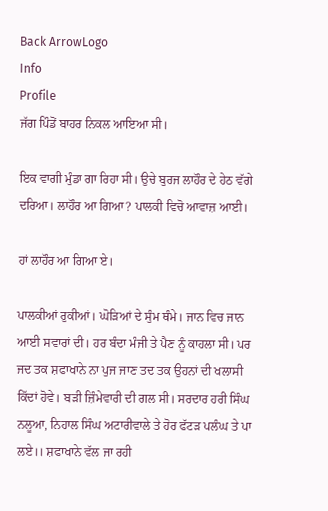Back ArrowLogo
Info
Profile
ਜੱਗ ਪਿੰਡੋਂ ਬਾਹਰ ਨਿਕਲ ਆਇਆ ਸੀ।

ਇਕ ਵਾਗੀ ਮੁੰਡਾ ਗਾ ਰਿਹਾ ਸੀ। ਉਚੇ ਬੁਰਜ ਲਾਹੌਰ ਦੇ ਹੇਠ ਵੱਗੇ ਦਰਿਆ। ਲਾਹੌਰ ਆ ਗਿਆ? ਪਾਲਕੀ ਵਿਚੋ ਆਵਾਜ਼ ਆਈ।

ਹਾਂ ਲਾਹੌਰ ਆ ਗਿਆ ਏ।

ਪਾਲਕੀਆਂ ਰੁਕੀਆਂ। ਘੋੜਿਆਂ ਦੇ ਸੁੰਮ ਥੰਮੇ। ਜਾਨ ਵਿਚ ਜਾਨ ਆਈ ਸਵਾਰਾਂ ਦੀ। ਹਰ ਬੰਦਾ ਮੰਜੀ ਤੇ ਪੈਣ ਨੂੰ ਕਾਹਲਾ ਸੀ। ਪਰ ਜਦ ਤਕ ਸ਼ਫਾਖਾਨੇ ਨਾ ਪੁਜ ਜਾਣ ਤਦ ਤਕ ਉਹਨਾਂ ਦੀ ਖਲਾਸੀ ਕਿੱਦਾਂ ਹੋਵੇ। ਬੜੀ ਜ਼ਿੰਮੇਵਾਰੀ ਦੀ ਗਲ ਸੀ। ਸਰਦਾਰ ਹਰੀ ਸਿੰਘ ਨਲੂਆ, ਨਿਹਾਲ ਸਿੰਘ ਅਟਾਰੀਵਾਲੇ ਤੇ ਹੋਰ ਫੱਟੜ ਪਲੰਘ ਤੇ ਪਾ ਲਏ।। ਸ਼ਫਾਖਾਨੇ ਵੱਲ ਜਾ ਰਹੀ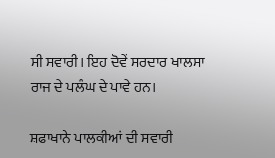ਸੀ ਸਵਾਰੀ। ਇਹ ਦੋਵੇਂ ਸਰਦਾਰ ਖਾਲਸਾ ਰਾਜ ਦੇ ਪਲੰਘ ਦੇ ਪਾਵੇ ਹਨ।

ਸ਼ਫਾਖਾਨੇ ਪਾਲਕੀਆਂ ਦੀ ਸਵਾਰੀ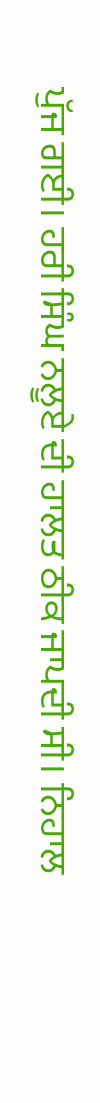ਪੁੱਜ ਗਈ। ਹਰੀ ਸਿੰਘ ਨਲੂਏ ਦੀ ਹਾਲਤ ਠੀਕ ਜਾਪਦੀ ਸੀ। ਨਿਹਾਲ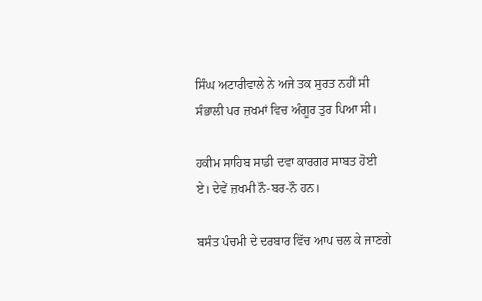ਸਿੰਘ ਅਟਾਰੀਵਾਲੇ ਨੇ ਅਜੇ ਤਕ ਸੁਰਤ ਨਹੀਂ ਸੀ ਸੰਭਾਲੀ ਪਰ ਜ਼ਖਮਾਂ ਵਿਚ ਅੰਗੂਰ ਤੁਰ ਪਿਆ ਸੀ।

ਹਕੀਮ ਸਾਹਿਬ ਸਾਡੀ ਦਵਾ ਕਾਰਗਰ ਸਾਬਤ ਹੋਈ ਏ। ਦੇਵੇਂ ਜ਼ਖਮੀ ਨੌ-ਬਰ-ਨੌ ਹਨ।

ਬਸੰਤ ਪੰਚਮੀ ਦੇ ਦਰਬਾਰ ਵਿੱਚ ਆਪ ਚਲ ਕੇ ਜਾਣਗੇ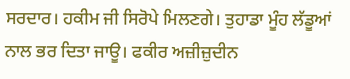ਸਰਦਾਰ। ਹਕੀਮ ਜੀ ਸਿਰੋਪੇ ਮਿਲਣਗੇ। ਤੁਹਾਡਾ ਮੂੰਹ ਲੱਡੂਆਂ ਨਾਲ ਭਰ ਦਿਤਾ ਜਾਊ। ਫਕੀਰ ਅਜ਼ੀਜ਼ੁਦੀਨ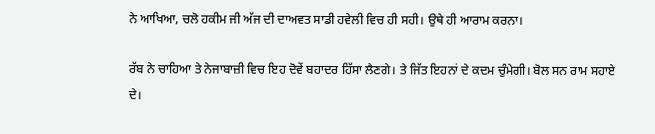ਨੇ ਆਖਿਆ, ਚਲੋ ਹਕੀਮ ਜੀ ਅੱਜ ਦੀ ਦਾਅਵਤ ਸਾਡੀ ਹਵੇਲੀ ਵਿਚ ਹੀ ਸਹੀ। ਉਥੇ ਹੀ ਆਰਾਮ ਕਰਨਾ।

ਰੱਬ ਨੇ ਚਾਹਿਆ ਤੇ ਨੇਜਾਬਾਜ਼ੀ ਵਿਚ ਇਹ ਦੋਵੇਂ ਬਹਾਦਰ ਹਿੱਸਾ ਲੈਣਗੇ। ਤੇ ਜਿੱਤ ਇਹਨਾਂ ਦੇ ਕਦਮ ਚੁੰਮੇਗੀ। ਬੋਲ ਸਨ ਰਾਮ ਸਹਾਏ ਦੇ।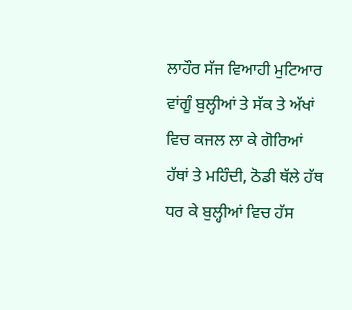ਲਾਹੌਰ ਸੱਜ ਵਿਆਹੀ ਮੁਟਿਆਰ ਵਾਂਗੂੰ ਬੁਲ੍ਹੀਆਂ ਤੇ ਸੱਕ ਤੇ ਅੱਖਾਂ ਵਿਚ ਕਜਲ ਲਾ ਕੇ ਗੋਰਿਆਂ ਹੱਥਾਂ ਤੇ ਮਹਿੰਦੀ, ਠੋਡੀ ਥੱਲੇ ਹੱਥ ਧਰ ਕੇ ਬੁਲ੍ਹੀਆਂ ਵਿਚ ਹੱਸ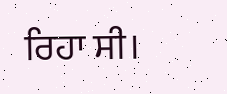ਰਿਹਾ ਸੀ।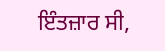ਇੰਤਜ਼ਾਰ ਸੀ,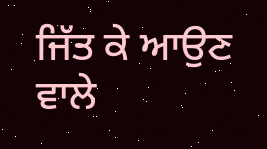ਜਿੱਤ ਕੇ ਆਉਣ ਵਾਲੇ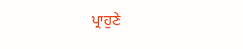ਪ੍ਰਾਹੁਣੇ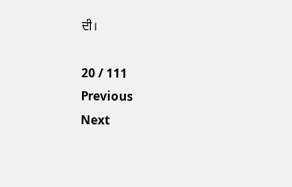ਦੀ।

20 / 111
Previous
Next